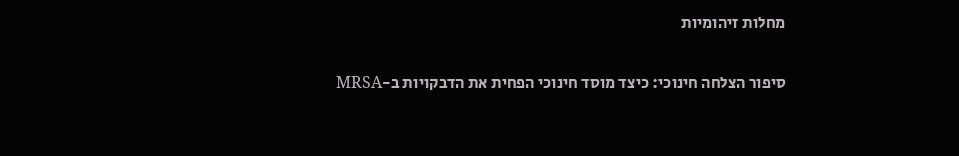מחלות זיהומיות

סיפור הצלחה חינוכי: כיצד מוסד חינוכי הפחית את הדבקויות ב-MRSA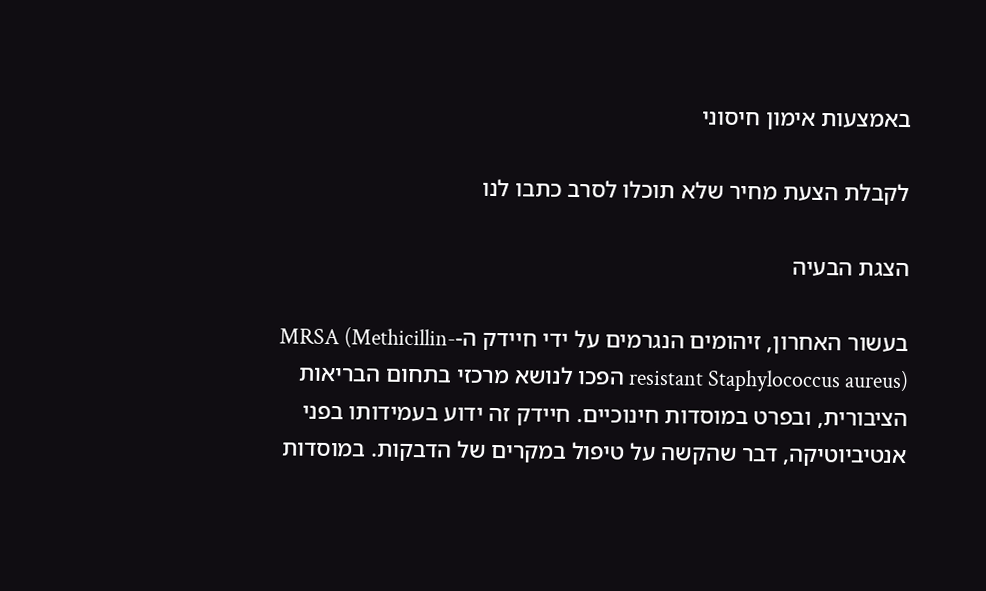באמצעות אימון חיסוני

לקבלת הצעת מחיר שלא תוכלו לסרב כתבו לנו

הצגת הבעיה

בעשור האחרון, זיהומים הנגרמים על ידי חיידק ה-MRSA (Methicillin-resistant Staphylococcus aureus) הפכו לנושא מרכזי בתחום הבריאות הציבורית, ובפרט במוסדות חינוכיים. חיידק זה ידוע בעמידותו בפני אנטיביוטיקה, דבר שהקשה על טיפול במקרים של הדבקות. במוסדות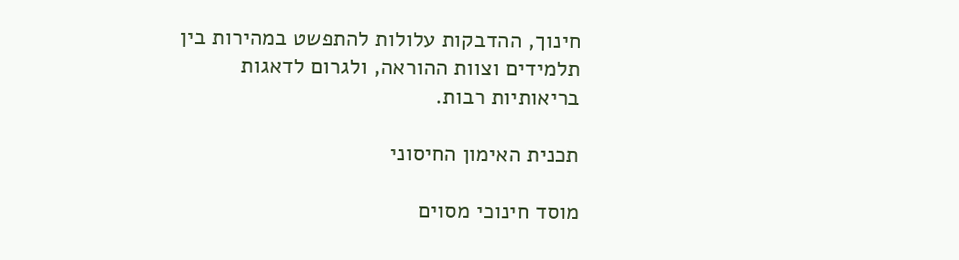חינוך, ההדבקות עלולות להתפשט במהירות בין תלמידים וצוות ההוראה, ולגרום לדאגות בריאותיות רבות.

תכנית האימון החיסוני

מוסד חינוכי מסוים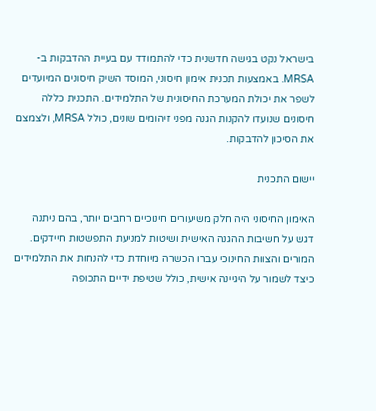בישראל נקט בגישה חדשנית כדי להתמודד עם בעיית ההדבקות ב-MRSA. באמצעות תכנית אימון חיסוני, המוסד השיק חיסונים המיועדים לשפר את יכולת המערכת החיסונית של התלמידים. התכנית כללה חיסונים שנועדו להקנות הגנה מפני זיהומים שונים, כולל MRSA, ולצמצם את הסיכון להדבקות.

יישום התכנית

האימון החיסוני היה חלק משיעורים חינוכיים רחבים יותר, בהם ניתנה דגש על חשיבות ההגנה האישית ושיטות למניעת התפשטות חיידקים. המורים והצוות החינוכי עברו הכשרה מיוחדת כדי להנחות את התלמידים כיצד לשמור על היגיינה אישית, כולל שטיפת ידיים התכופה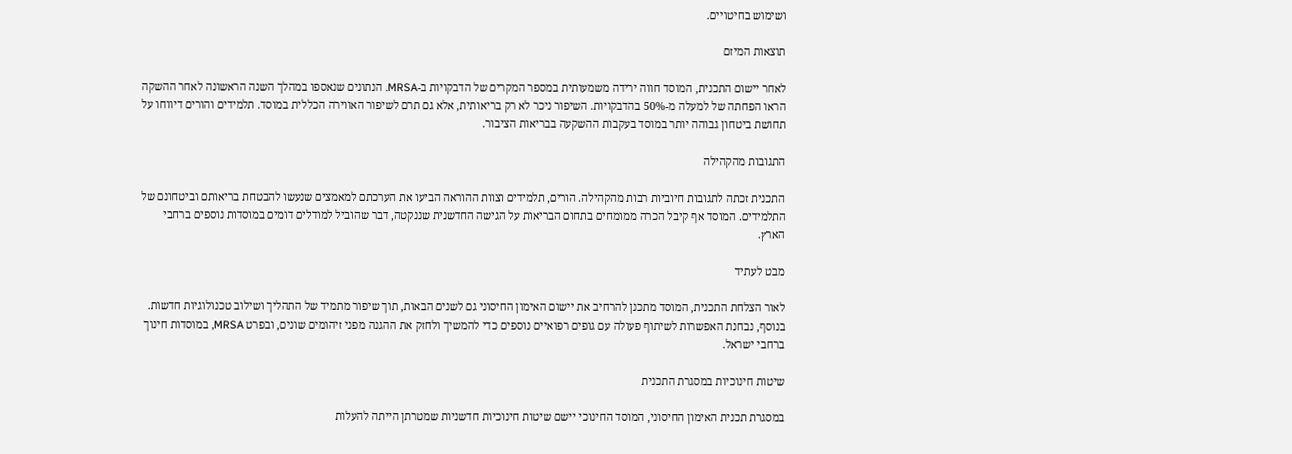ושימוש בחיטויים.

תוצאות המיזם

לאחר יישום התכנית, המוסד חווה ירידה משמעותית במספר המקרים של הדבקויות ב-MRSA. הנתונים שנאספו במהלך השנה הראשונה לאחר ההשקה הראו הפחתה של למעלה מ-50% בהדבקויות. השיפור ניכר לא רק בריאותית, אלא גם תרם לשיפור האווירה הכללית במוסד. תלמידים והורים דיווחו על תחושת ביטחון גבוהה יותר במוסד בעקבות ההשקעה בבריאות הציבור.

התגובות מהקהילה

התכנית זכתה לתגובות חיוביות רבות מהקהילה. הורים, תלמידים וצוות ההוראה הביעו את הערכתם למאמצים שנעשו להבטחת בריאותם וביטחונם של התלמידים. המוסד אף קיבל הכרה ממומחים בתחום הבריאות על הגישה החדשנית שננקטה, דבר שהוביל למודלים דומים במוסדות נוספים ברחבי הארץ.

מבט לעתיד

לאור הצלחת התכנית, המוסד מתכנן להרחיב את יישום האימון החיסוני גם לשנים הבאות, תוך שיפור מתמיד של התהליך ושילוב טכנולוגיות חדשות. בנוסף, נבחנת האפשרות לשיתוף פעולה עם גופים רפואיים נוספים כדי להמשיך ולחזק את ההגנה מפני זיהומים שונים, ובפרט MRSA, במוסדות חינוך ברחבי ישראל.

שיטות חינוכיות במסגרת התכנית

במסגרת תכנית האימון החיסוני, המוסד החינוכי יישם שיטות חינוכיות חדשניות שמטרתן הייתה להעלות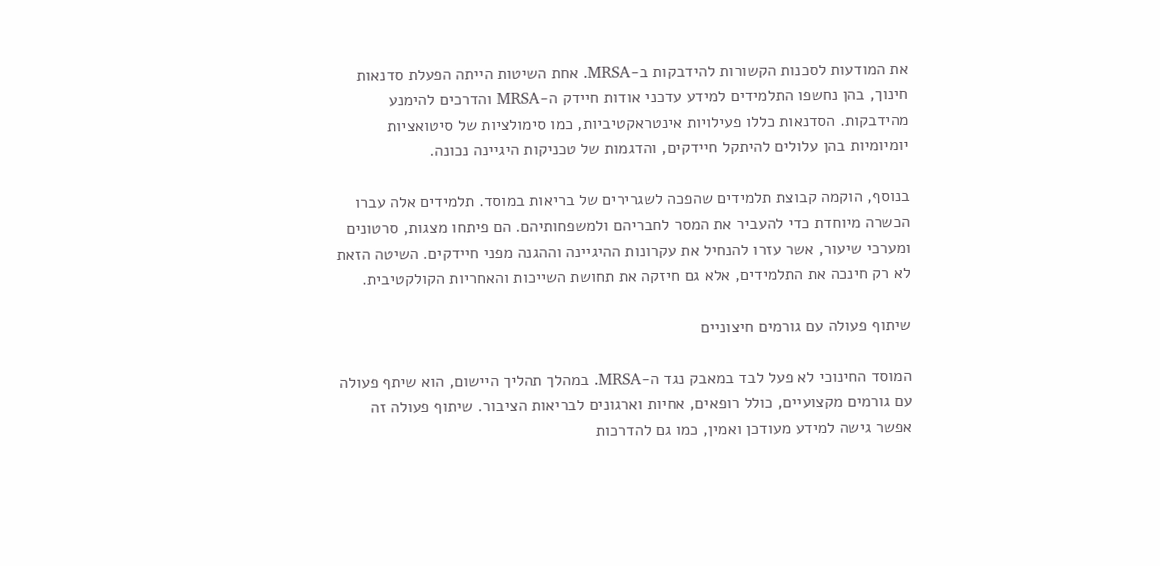את המודעות לסכנות הקשורות להידבקות ב-MRSA. אחת השיטות הייתה הפעלת סדנאות חינוך, בהן נחשפו התלמידים למידע עדכני אודות חיידק ה-MRSA והדרכים להימנע מהידבקות. הסדנאות כללו פעילויות אינטראקטיביות, כמו סימולציות של סיטואציות יומיומיות בהן עלולים להיתקל חיידקים, והדגמות של טכניקות היגיינה נכונה.

בנוסף, הוקמה קבוצת תלמידים שהפכה לשגרירים של בריאות במוסד. תלמידים אלה עברו הכשרה מיוחדת כדי להעביר את המסר לחבריהם ולמשפחותיהם. הם פיתחו מצגות, סרטונים ומערכי שיעור, אשר עזרו להנחיל את עקרונות ההיגיינה וההגנה מפני חיידקים. השיטה הזאת לא רק חינכה את התלמידים, אלא גם חיזקה את תחושת השייכות והאחריות הקולקטיבית.

שיתוף פעולה עם גורמים חיצוניים

המוסד החינוכי לא פעל לבד במאבק נגד ה-MRSA. במהלך תהליך היישום, הוא שיתף פעולה עם גורמים מקצועיים, כולל רופאים, אחיות וארגונים לבריאות הציבור. שיתוף פעולה זה אפשר גישה למידע מעודכן ואמין, כמו גם להדרכות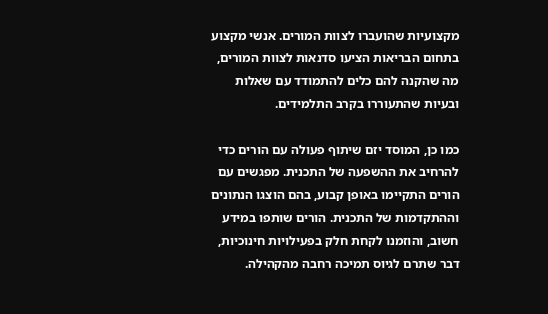מקצועיות שהועברו לצוות המורים. אנשי מקצוע בתחום הבריאות הציעו סדנאות לצוות המורים, מה שהקנה להם כלים להתמודד עם שאלות ובעיות שהתעוררו בקרב התלמידים.

כמו כן, המוסד יזם שיתוף פעולה עם הורים כדי להרחיב את ההשפעה של התכנית. מפגשים עם הורים התקיימו באופן קבוע, בהם הוצגו הנתונים וההתקדמות של התכנית. הורים שותפו במידע חשוב, והוזמנו לקחת חלק בפעילויות חינוכיות, דבר שתרם לגיוס תמיכה רחבה מהקהילה.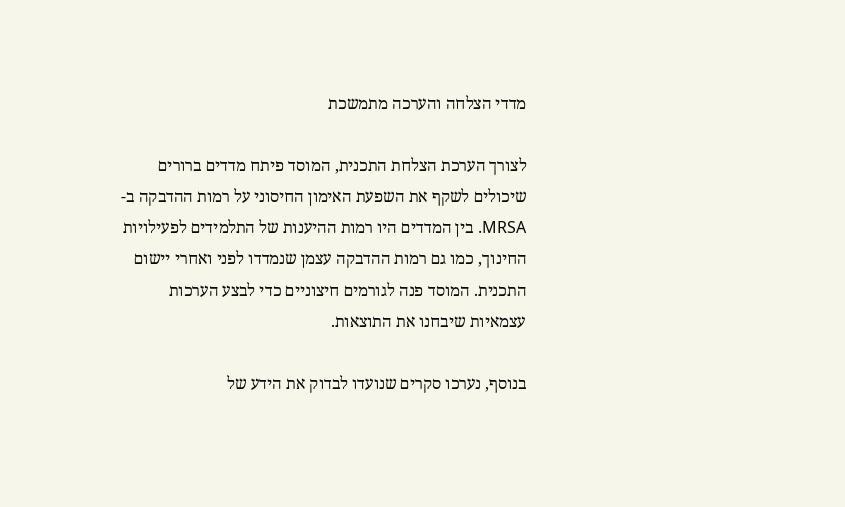מדדי הצלחה והערכה מתמשכת

לצורך הערכת הצלחת התכנית, המוסד פיתח מדדים ברורים שיכולים לשקף את השפעת האימון החיסוני על רמות ההדבקה ב-MRSA. בין המדדים היו רמות ההיענות של התלמידים לפעילויות החינוך, כמו גם רמות ההדבקה עצמן שנמדדו לפני ואחרי יישום התכנית. המוסד פנה לגורמים חיצוניים כדי לבצע הערכות עצמאיות שיבחנו את התוצאות.

בנוסף, נערכו סקרים שנועדו לבדוק את הידע של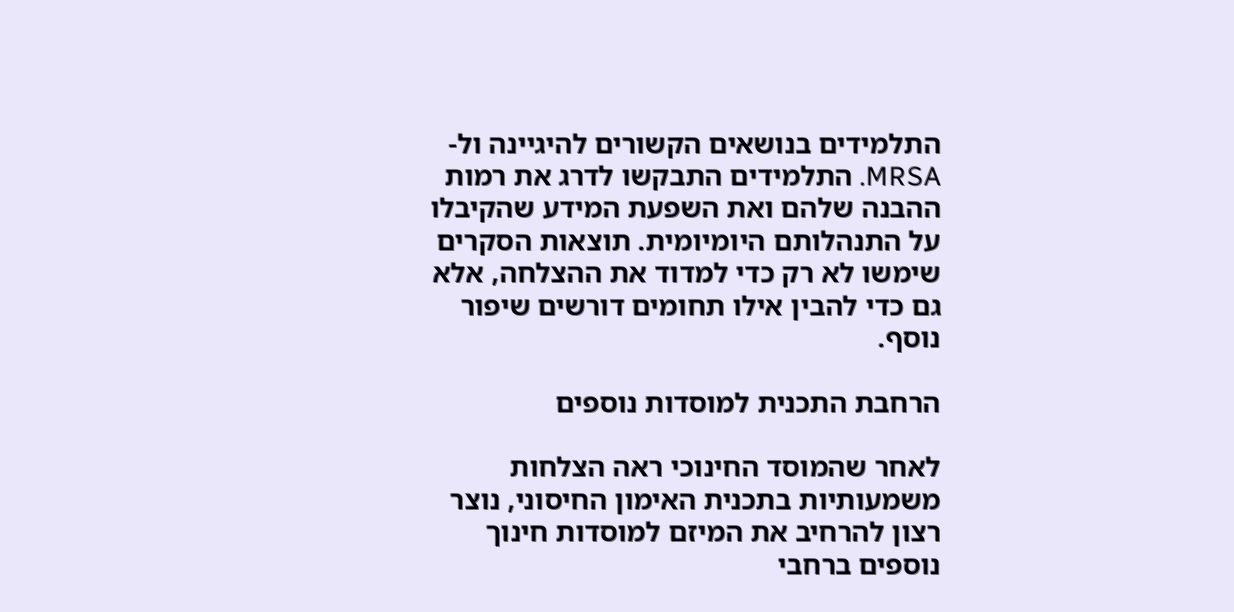התלמידים בנושאים הקשורים להיגיינה ול-MRSA. התלמידים התבקשו לדרג את רמות ההבנה שלהם ואת השפעת המידע שהקיבלו על התנהלותם היומיומית. תוצאות הסקרים שימשו לא רק כדי למדוד את ההצלחה, אלא גם כדי להבין אילו תחומים דורשים שיפור נוסף.

הרחבת התכנית למוסדות נוספים

לאחר שהמוסד החינוכי ראה הצלחות משמעותיות בתכנית האימון החיסוני, נוצר רצון להרחיב את המיזם למוסדות חינוך נוספים ברחבי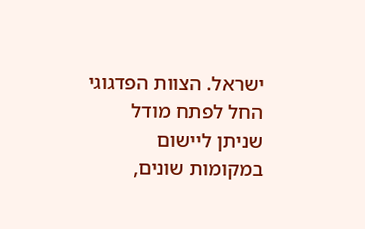ישראל. הצוות הפדגוגי החל לפתח מודל שניתן ליישום במקומות שונים,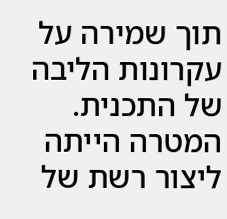תוך שמירה על עקרונות הליבה של התכנית. המטרה הייתה ליצור רשת של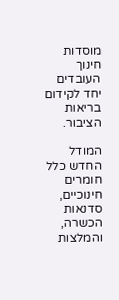מוסדות חינוך העובדים יחד לקידום בריאות הציבור.

המודל החדש כלל חומרים חינוכיים, סדנאות הכשרה, והמלצות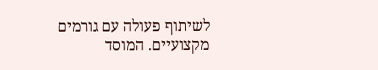לשיתוף פעולה עם גורמים מקצועיים. המוסד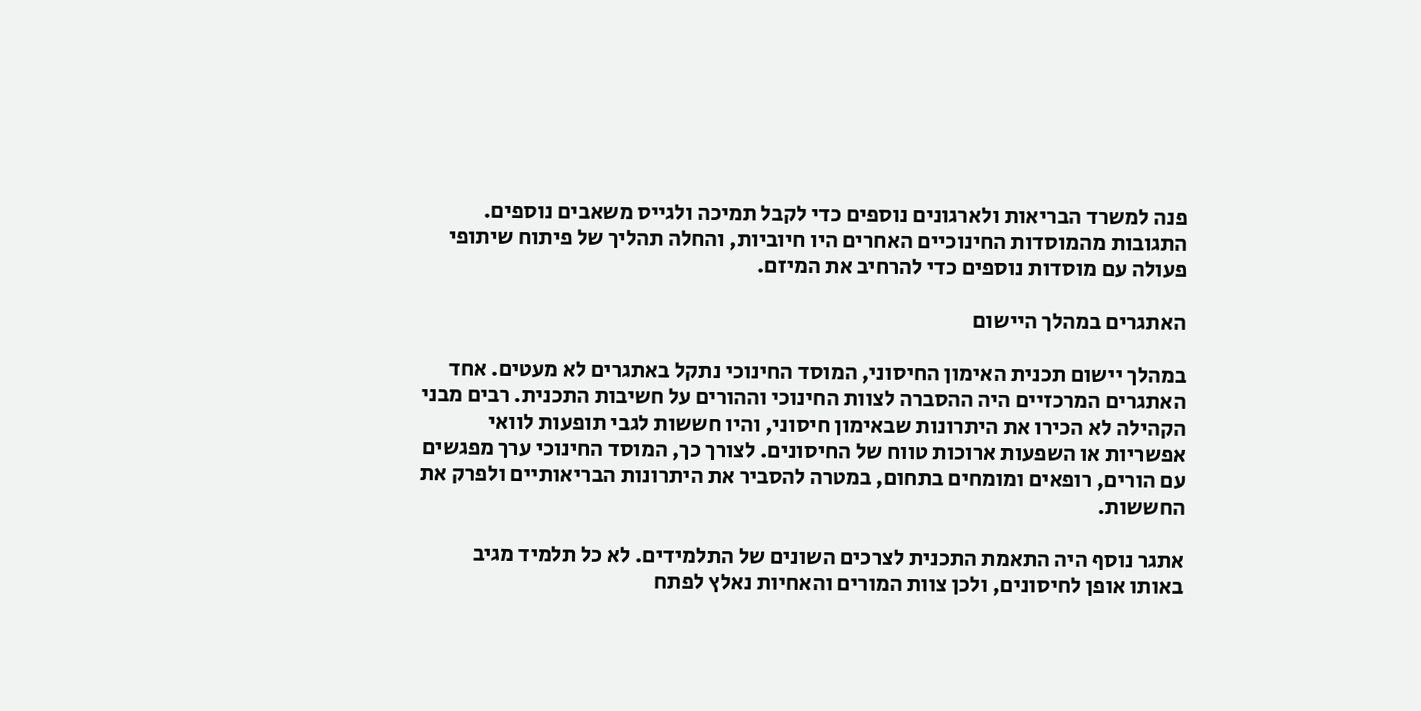פנה למשרד הבריאות ולארגונים נוספים כדי לקבל תמיכה ולגייס משאבים נוספים. התגובות מהמוסדות החינוכיים האחרים היו חיוביות, והחלה תהליך של פיתוח שיתופי פעולה עם מוסדות נוספים כדי להרחיב את המיזם.

האתגרים במהלך היישום

במהלך יישום תכנית האימון החיסוני, המוסד החינוכי נתקל באתגרים לא מעטים. אחד האתגרים המרכזיים היה ההסברה לצוות החינוכי וההורים על חשיבות התכנית. רבים מבני הקהילה לא הכירו את היתרונות שבאימון חיסוני, והיו חששות לגבי תופעות לוואי אפשריות או השפעות ארוכות טווח של החיסונים. לצורך כך, המוסד החינוכי ערך מפגשים עם הורים, רופאים ומומחים בתחום, במטרה להסביר את היתרונות הבריאותיים ולפרק את החששות.

אתגר נוסף היה התאמת התכנית לצרכים השונים של התלמידים. לא כל תלמיד מגיב באותו אופן לחיסונים, ולכן צוות המורים והאחיות נאלץ לפתח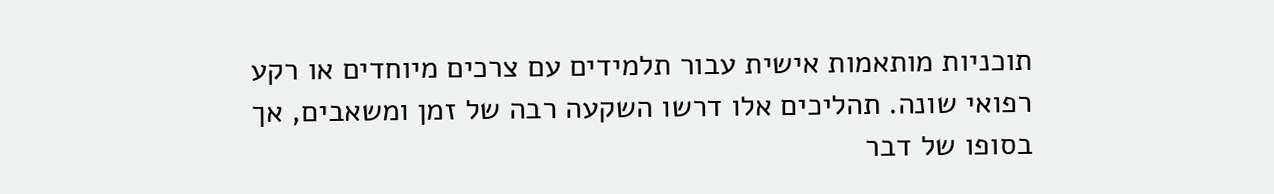תוכניות מותאמות אישית עבור תלמידים עם צרכים מיוחדים או רקע רפואי שונה. תהליכים אלו דרשו השקעה רבה של זמן ומשאבים, אך בסופו של דבר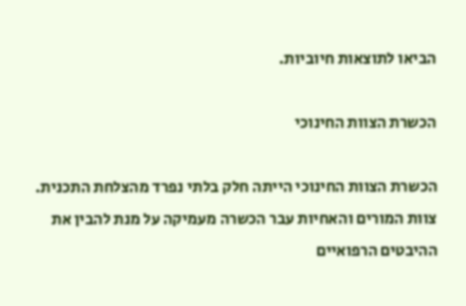הביאו לתוצאות חיוביות.

הכשרת הצוות החינוכי

הכשרת הצוות החינוכי הייתה חלק בלתי נפרד מהצלחת התכנית. צוות המורים והאחיות עבר הכשרה מעמיקה על מנת להבין את ההיבטים הרפואיים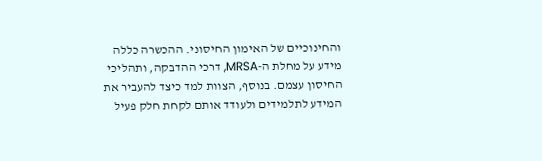והחינוכיים של האימון החיסוני. ההכשרה כללה מידע על מחלת ה-MRSA, דרכי ההדבקה, ותהליכי החיסון עצמם. בנוסף, הצוות למד כיצד להעביר את המידע לתלמידים ולעודד אותם לקחת חלק פעיל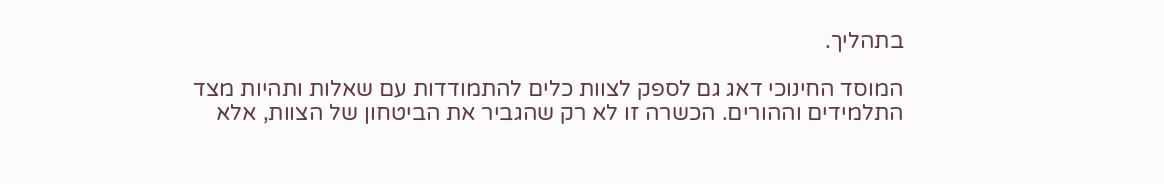בתהליך.

המוסד החינוכי דאג גם לספק לצוות כלים להתמודדות עם שאלות ותהיות מצד התלמידים וההורים. הכשרה זו לא רק שהגביר את הביטחון של הצוות, אלא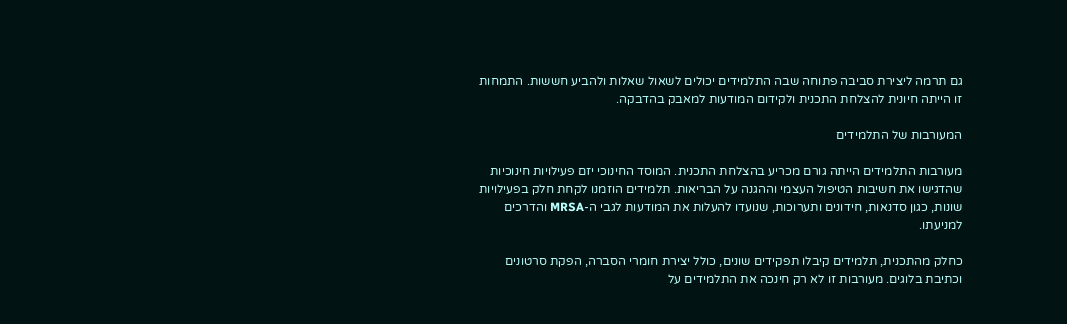גם תרמה ליצירת סביבה פתוחה שבה התלמידים יכולים לשאול שאלות ולהביע חששות. התמחות זו הייתה חיונית להצלחת התכנית ולקידום המודעות למאבק בהדבקה.

המעורבות של התלמידים

מעורבות התלמידים הייתה גורם מכריע בהצלחת התכנית. המוסד החינוכי יזם פעילויות חינוכיות שהדגישו את חשיבות הטיפול העצמי וההגנה על הבריאות. תלמידים הוזמנו לקחת חלק בפעילויות שונות, כגון סדנאות, חידונים ותערוכות, שנועדו להעלות את המודעות לגבי ה-MRSA והדרכים למניעתו.

כחלק מהתכנית, תלמידים קיבלו תפקידים שונים, כולל יצירת חומרי הסברה, הפקת סרטונים וכתיבת בלוגים. מעורבות זו לא רק חינכה את התלמידים על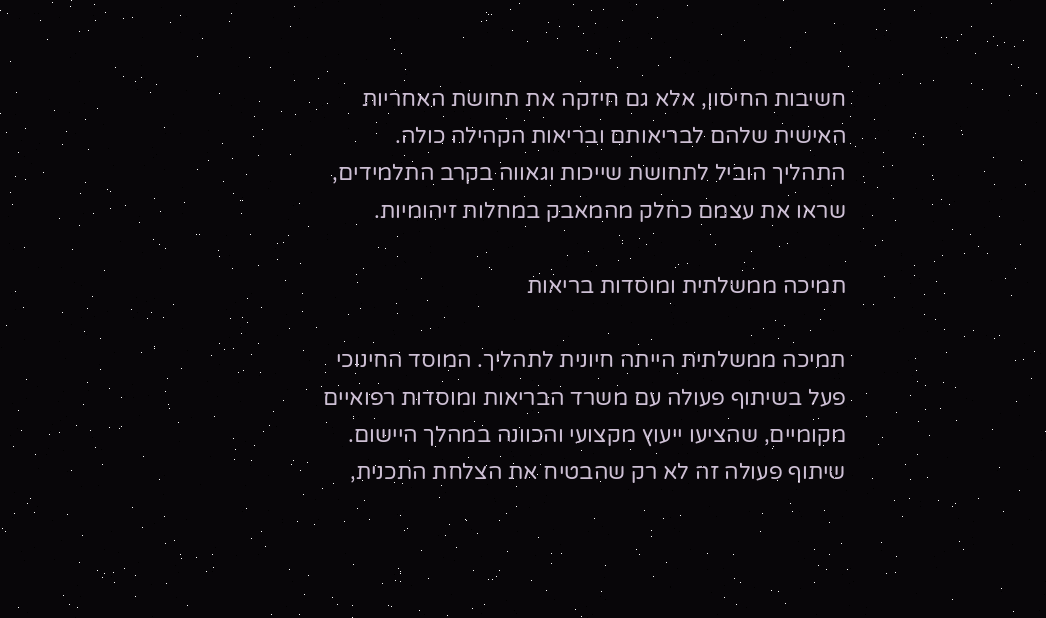חשיבות החיסון, אלא גם חיזקה את תחושת האחריות האישית שלהם לבריאותם ובריאות הקהילה כולה. התהליך הוביל לתחושת שייכות וגאווה בקרב התלמידים, שראו את עצמם כחלק מהמאבק במחלות זיהומיות.

תמיכה ממשלתית ומוסדות בריאות

תמיכה ממשלתית הייתה חיונית לתהליך. המוסד החינוכי פעל בשיתוף פעולה עם משרד הבריאות ומוסדות רפואיים מקומיים, שהציעו ייעוץ מקצועי והכוונה במהלך היישום. שיתוף פעולה זה לא רק שהבטיח את הצלחת התכנית,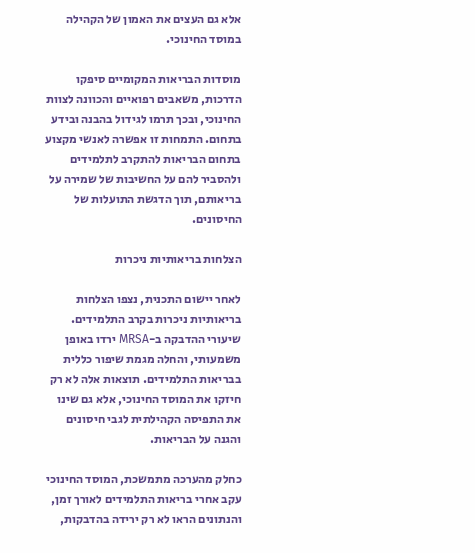אלא גם העצים את האמון של הקהילה במוסד החינוכי.

מוסדות הבריאות המקומיים סיפקו הדרכות, משאבים רפואיים והכוונה לצוות החינוכי, ובכך תרמו לגידול בהבנה ובידע בתחום. התמחות זו אפשרה לאנשי מקצוע בתחום הבריאות להתקרב לתלמידים ולהסביר להם על החשיבות של שמירה על בריאותם, תוך הדגשת התועלות של החיסונים.

הצלחות בריאותיות ניכרות

לאחר יישום התכנית, נצפו הצלחות בריאותיות ניכרות בקרב התלמידים. שיעורי ההדבקה ב-MRSA ירדו באופן משמעותי, והחלה מגמת שיפור כללית בבריאות התלמידים. תוצאות אלה לא רק חיזקו את המוסד החינוכי, אלא גם שינו את התפיסה הקהילתית לגבי חיסונים והגנה על הבריאות.

כחלק מהערכה מתמשכת, המוסד החינוכי עקב אחרי בריאות התלמידים לאורך זמן, והנתונים הראו לא רק ירידה בהדבקות,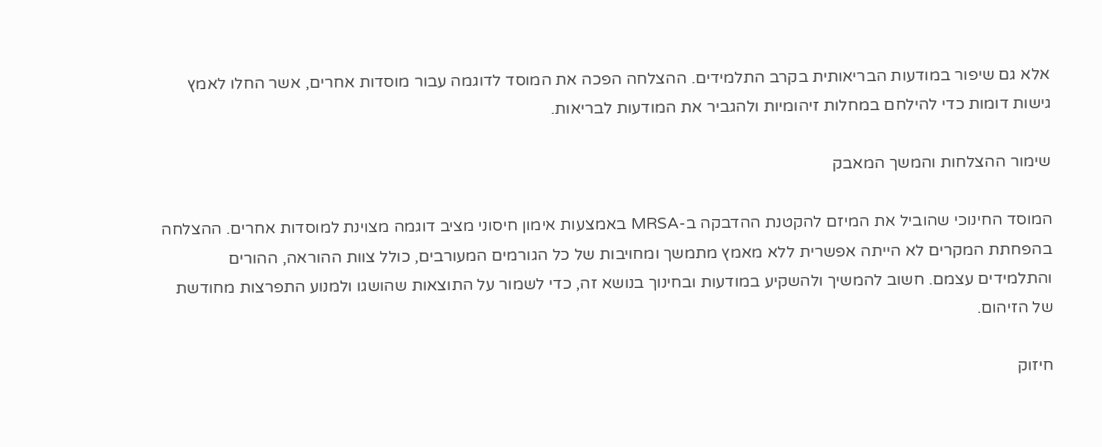אלא גם שיפור במודעות הבריאותית בקרב התלמידים. ההצלחה הפכה את המוסד לדוגמה עבור מוסדות אחרים, אשר החלו לאמץ גישות דומות כדי להילחם במחלות זיהומיות ולהגביר את המודעות לבריאות.

שימור ההצלחות והמשך המאבק

המוסד החינוכי שהוביל את המיזם להקטנת ההדבקה ב-MRSA באמצעות אימון חיסוני מציב דוגמה מצוינת למוסדות אחרים. ההצלחה בהפחתת המקרים לא הייתה אפשרית ללא מאמץ מתמשך ומחויבות של כל הגורמים המעורבים, כולל צוות ההוראה, ההורים והתלמידים עצמם. חשוב להמשיך ולהשקיע במודעות ובחינוך בנושא זה, כדי לשמור על התוצאות שהושגו ולמנוע התפרצות מחודשת של הזיהום.

חיזוק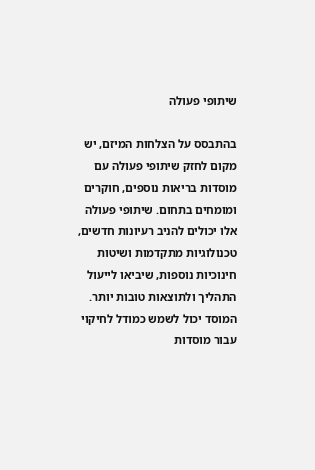שיתופי פעולה

בהתבסס על הצלחות המיזם, יש מקום לחזק שיתופי פעולה עם מוסדות בריאות נוספים, חוקרים ומומחים בתחום. שיתופי פעולה אלו יכולים להניב רעיונות חדשים, טכנולוגיות מתקדמות ושיטות חינוכיות נוספות, שיביאו לייעול התהליך ולתוצאות טובות יותר. המוסד יכול לשמש כמודל לחיקוי עבור מוסדות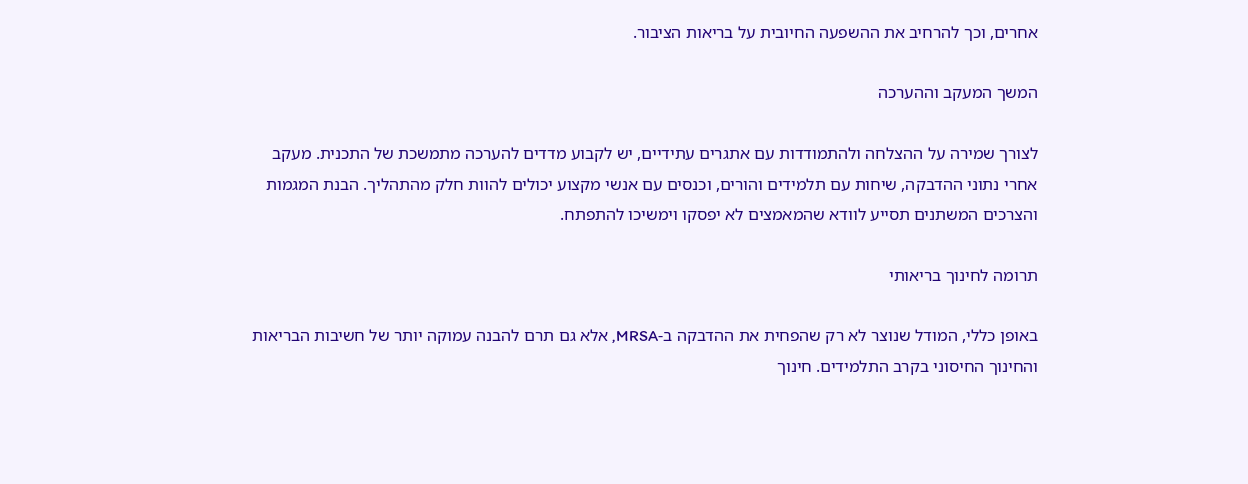אחרים, וכך להרחיב את ההשפעה החיובית על בריאות הציבור.

המשך המעקב וההערכה

לצורך שמירה על ההצלחה ולהתמודדות עם אתגרים עתידיים, יש לקבוע מדדים להערכה מתמשכת של התכנית. מעקב אחרי נתוני ההדבקה, שיחות עם תלמידים והורים, וכנסים עם אנשי מקצוע יכולים להוות חלק מהתהליך. הבנת המגמות והצרכים המשתנים תסייע לוודא שהמאמצים לא יפסקו וימשיכו להתפתח.

תרומה לחינוך בריאותי

באופן כללי, המודל שנוצר לא רק שהפחית את ההדבקה ב-MRSA, אלא גם תרם להבנה עמוקה יותר של חשיבות הבריאות והחינוך החיסוני בקרב התלמידים. חינוך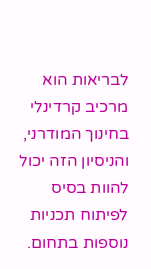לבריאות הוא מרכיב קרדינלי בחינוך המודרני, והניסיון הזה יכול להוות בסיס לפיתוח תכניות נוספות בתחום.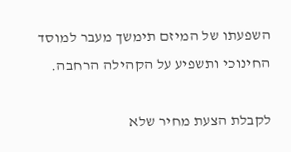השפעתו של המיזם תימשך מעבר למוסד החינוכי ותשפיע על הקהילה הרחבה.

לקבלת הצעת מחיר שלא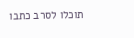תוכלו לסרב כתבו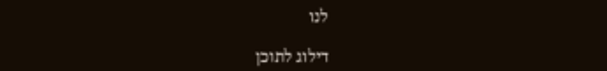לנו

דילוג לתוכן